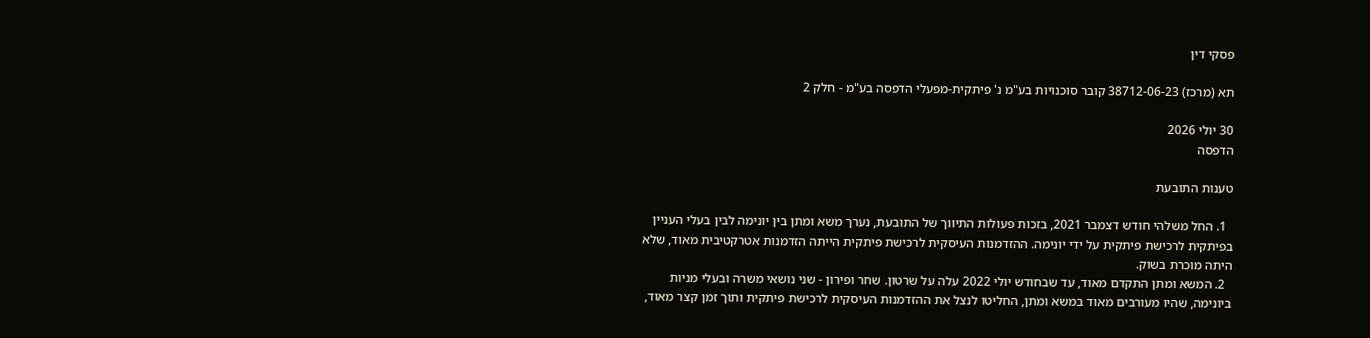פסקי דין

תא (מרכז) 38712-06-23 קובר סוכנויות בע"מ נ' פיתקית-מפעלי הדפסה בע"מ - חלק 2

30 יולי 2026
הדפסה

טענות התובעת

  1. החל משלהי חודש דצמבר 2021, בזכות פעולות התיווך של התובעת, נערך משא ומתן בין יונימה לבין בעלי העניין בפיתקית לרכישת פיתקית על ידי יונימה. ההזדמנות העיסקית לרכישת פיתקית הייתה הזדמנות אטרקטיבית מאוד, שלא היתה מוכרת בשוק.
  2. המשא ומתן התקדם מאוד, עד שבחודש יולי 2022 עלה על שרטון. שחר ופירון - שני נושאי משרה ובעלי מניות ביונימה, שהיו מעורבים מאוד במשא ומתן, החליטו לנצל את ההזדמנות העיסקית לרכישת פיתקית ותוך זמן קצר מאוד,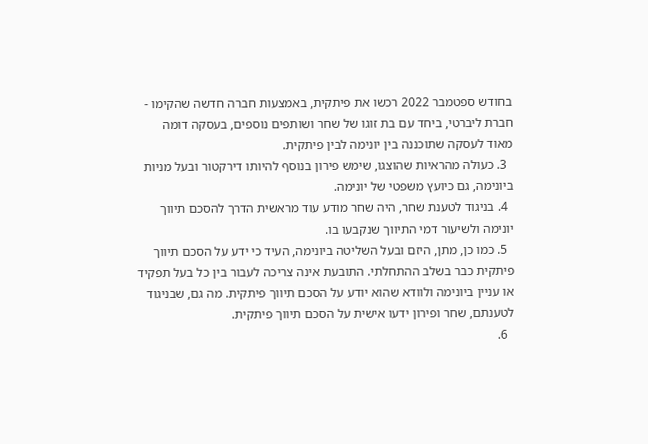בחודש ספטמבר 2022 רכשו את פיתקית, באמצעות חברה חדשה שהקימו - חברת ליברטי, ביחד עם בת זוגו של שחר ושותפים נוספים, בעסקה דומה מאוד לעסקה שתוכננה בין יונימה לבין פיתקית.
  3. כעולה מהראיות שהוצגו, שימש פירון בנוסף להיותו דירקטור ובעל מניות ביונימה, גם כיועץ משפטי של יונימה.
  4. בניגוד לטענת שחר, היה שחר מודע עוד מראשית הדרך להסכם תיווך יונימה ולשיעור דמי התיווך שנקבעו בו.
  5. כמו כן, מתן, היזם ובעל השליטה ביונימה, העיד כי ידע על הסכם תיווך פיתקית כבר בשלב ההתחלתי. התובעת אינה צריכה לעבור בין כל בעל תפקיד או עניין ביונימה ולוודא שהוא יודע על הסכם תיווך פיתקית. מה גם, שבניגוד לטענתם, שחר ופירון ידעו אישית על הסכם תיווך פיתקית.
  6.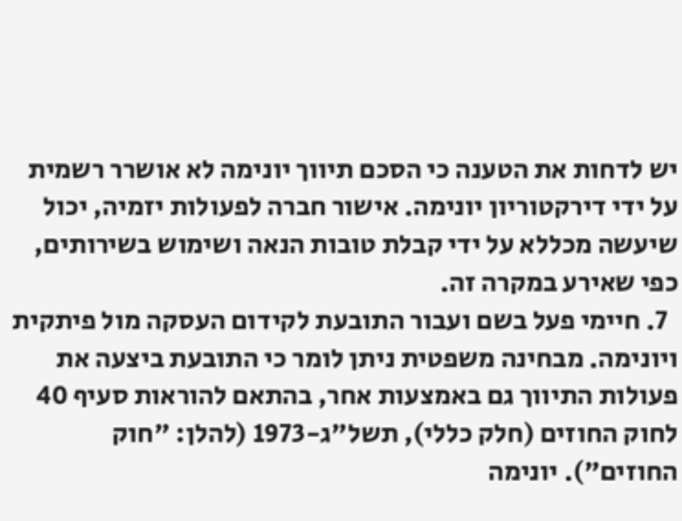יש לדחות את הטענה כי הסכם תיווך יונימה לא אושרר רשמית על ידי דירקטוריון יונימה. אישור חברה לפעולות יזמיה, יכול שיעשה מכללא על ידי קבלת טובות הנאה ושימוש בשירותים, כפי שאירע במקרה זה.
  7. חיימי פעל בשם ועבור התובעת לקידום העסקה מול פיתקית ויונימה. מבחינה משפטית ניתן לומר כי התובעת ביצעה את פעולות התיווך גם באמצעות אחר, בהתאם להוראות סעיף 40 לחוק החוזים (חלק כללי), תשל"ג-1973 (להלן: "חוק החוזים"). יונימה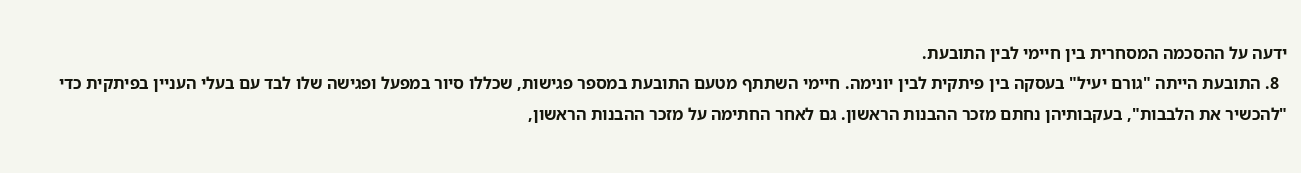ידעה על ההסכמה המסחרית בין חיימי לבין התובעת.
  8. התובעת הייתה "גורם יעיל" בעסקה בין פיתקית לבין יונימה. חיימי השתתף מטעם התובעת במספר פגישות, שכללו סיור במפעל ופגישה שלו לבד עם בעלי העניין בפיתקית כדי "להכשיר את הלבבות", בעקבותיהן נחתם מזכר ההבנות הראשון. גם לאחר החתימה על מזכר ההבנות הראשון,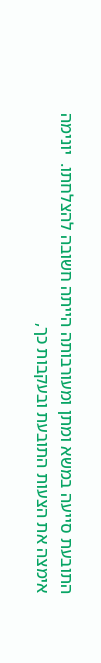התובעת סייעה במשא ומתן ומעורבותה הייתה חשובה להצלחתו.  יונימה אימצה את הצעות התובעת ובעקבות כך,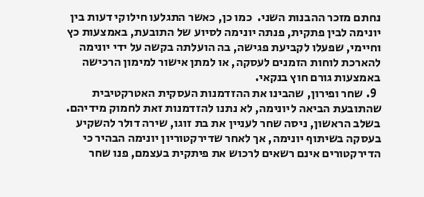נחתם מזכר ההבנות השני.  כמו כן, כאשר התגלעו חילוקי דעות בין יונימה לבין פתקית, פנתה יונימה לסיוע של התובעת, באמצעות כץ וחיימי, שפעלו לקביעת פגישה, בה הועלתה בקשה על ידי יונימה להארכת לוחות הזמנים לעסקה, או למתן אישור למימון הרכישה באמצעות גורם חוץ בנקאי.
  9. שחר ופירון, שהבינו את ההזדמנות העסקית האטרקטיבית שהתובעת הביאה ליונימה, לא נתנו להזדמנות זאת לחמוק מידיהם. בשלב הראשון, ניסה שחר לעניין את בת זוגו, שירה דולר להשקיע בעסקה בשיתוף יונימה, אך לאחר שדירקטוריון יונימה הבהיר כי הדירקטורים אינם רשאים לרכוש את פיתקית בעצמם, פנו שחר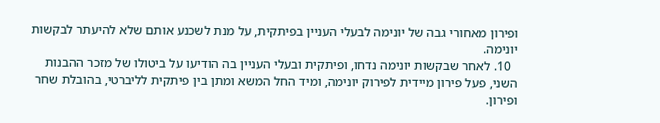ופירון מאחורי גבה של יונימה לבעלי העניין בפיתקית, על מנת לשכנע אותם שלא להיעתר לבקשות יונימה.
  10. לאחר שבקשות יונימה נדחו, ופיתקית ובעלי העניין בה הודיעו על ביטולו של מזכר ההבנות השני, פעל פירון מיידית לפירוק יונימה, ומיד החל המשא ומתן בין פיתקית לליברטי, בהובלת שחר ופירון.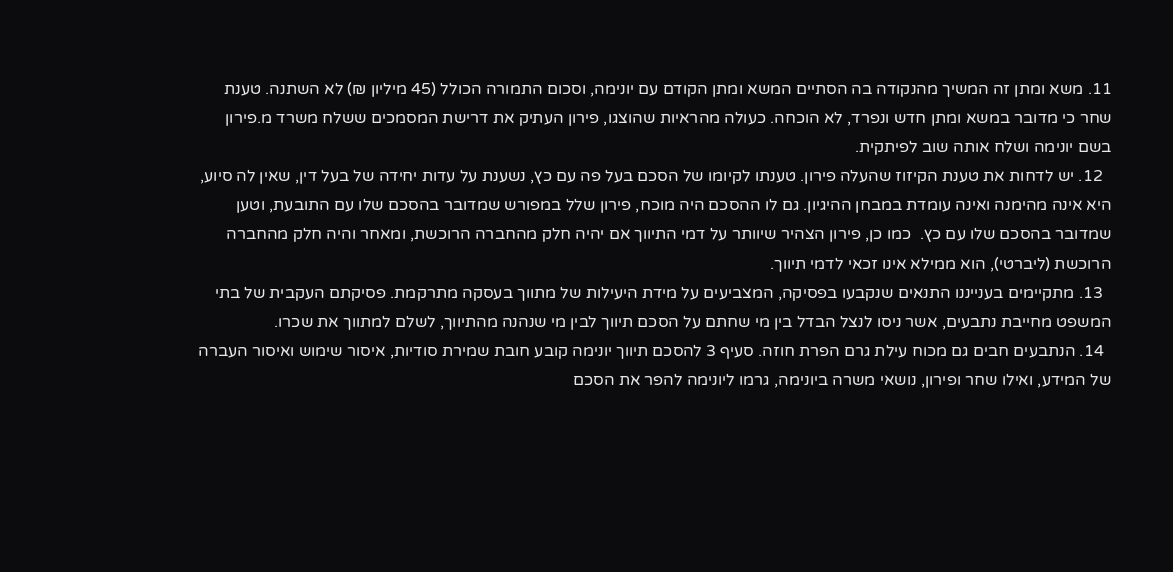11. משא ומתן זה המשיך מהנקודה בה הסתיים המשא ומתן הקודם עם יונימה, וסכום התמורה הכולל (45 מיליון ₪) לא השתנה. טענת שחר כי מדובר במשא ומתן חדש ונפרד, לא הוכחה. כעולה מהראיות שהוצגו, פירון העתיק את דרישת המסמכים ששלח משרד מ.פירון בשם יונימה ושלח אותה שוב לפיתקית.
  12. יש לדחות את טענת הקיזוז שהעלה פירון. טענתו לקיומו של הסכם בעל פה עם כץ, נשענת על עדות יחידה של בעל דין, שאין לה סיוע, היא אינה מהימנה ואינה עומדת במבחן ההיגיון. גם לו ההסכם היה מוכח, פירון שלל במפורש שמדובר בהסכם שלו עם התובעת, וטען שמדובר בהסכם שלו עם כץ.  כמו כן, פירון הצהיר שיוותר על דמי התיווך אם יהיה חלק מהחברה הרוכשת, ומאחר והיה חלק מהחברה הרוכשת (ליברטי), הוא ממילא אינו זכאי לדמי תיווך.
  13. מתקיימים בענייננו התנאים שנקבעו בפסיקה, המצביעים על מידת היעילות של מתווך בעסקה מתרקמת. פסיקתם העקבית של בתי המשפט מחייבת נתבעים, אשר ניסו לנצל הבדל בין מי שחתם על הסכם תיווך לבין מי שנהנה מהתיווך, לשלם למתווך את שכרו.
  14. הנתבעים חבים גם מכוח עילת גרם הפרת חוזה. סעיף 3 להסכם תיווך יונימה קובע חובת שמירת סודיות, איסור שימוש ואיסור העברה של המידע, ואילו שחר ופירון, נושאי משרה ביונימה, גרמו ליונימה להפר את הסכם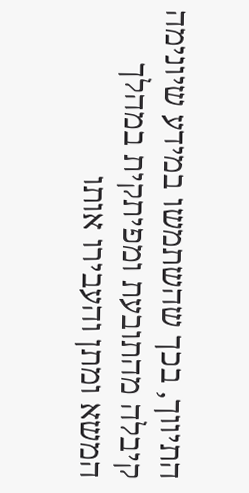התיווך, בכך שהשתמשו במידע שיונימה קיבלה מהתובעת ומפיתקית במהלך המשא ומתן והעבירו אותו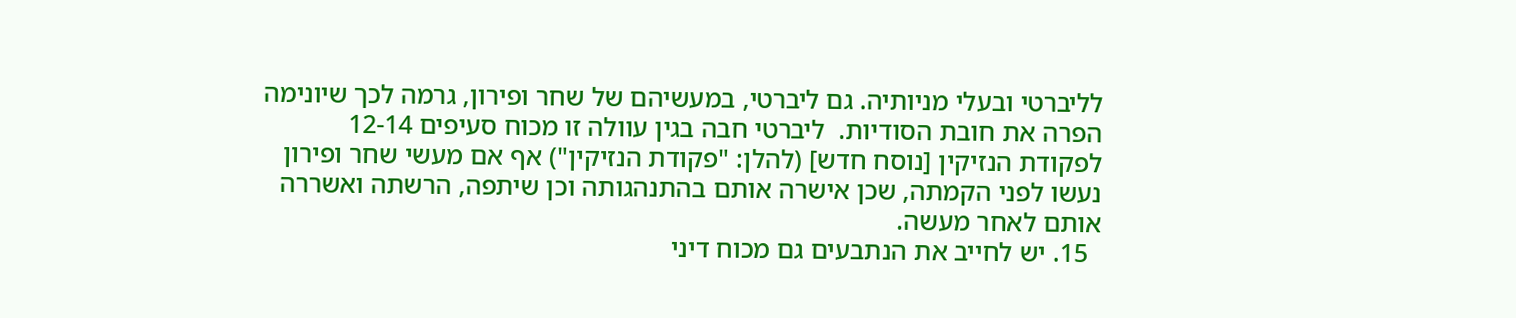לליברטי ובעלי מניותיה. גם ליברטי, במעשיהם של שחר ופירון, גרמה לכך שיונימה הפרה את חובת הסודיות.  ליברטי חבה בגין עוולה זו מכוח סעיפים 12-14 לפקודת הנזיקין [נוסח חדש] (להלן: "פקודת הנזיקין") אף אם מעשי שחר ופירון נעשו לפני הקמתה, שכן אישרה אותם בהתנהגותה וכן שיתפה, הרשתה ואשררה אותם לאחר מעשה.
  15. יש לחייב את הנתבעים גם מכוח דיני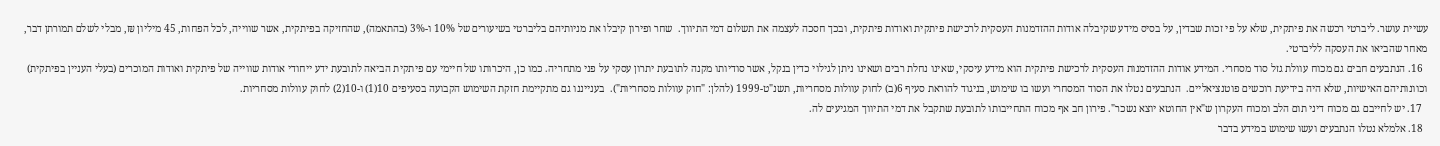עשיית עושר. ליברטי רכשה את פיתקית, שלא על פי זכות שבדין, על בסיס מידע שקיבלה אודות ההזדמנות העסקית לרכישת פיתקית ואודות פיתקית, ובכך חסכה לעצמה את תשלום דמי התיווך.  שחר ופירון קיבלו את מניותיהם בליברטי בשיעורים של 10% ו-3% (בהתאמה), שהחזיקה בפיתקית, אשר שווייה, לכל הפחות, 45 מיליון ₪, מבלי לשלם תמורתן דבר, מאחר שהביאו את העסקה לליברטי.
  16. הנתבעים חבים גם מכוח עוולת גזל סוד מסחרי. המידע אודות ההזדמנות העסקית לרכישת פיתקית הוא מידע עיסקי, שאינו נחלת רבים ושאינו ניתן לגילוי כדין בנקל, אשר סודיותו מקנה לתובעת יתרון עסקי על פני מתחריה. כמו כן, היכרותו של חיימי עם פיתקית הביאה לתובעת ידע ייחודי אודות שווייה של פיתקית ואודות המוכרים (בעלי העניין בפיתקית) וכוונותיהם האישיות, שלא היה בידיעת רוכשים פוטנציאליים.  הנתבעים נטלו את הסוד המסחרי ועשו בו שימוש, בניגוד להוראת סעיף 6(ב) לחוק עוולות מסחריות, תשנ"ט-1999 (להלן: "חוק עוולות מסחריות").  בענייננו גם מתקיימת חזקת השימוש הקבועה בסעיפים 10(1) ו-10(2) לחוק עוולות מסחריות.
  17. יש לחייבם גם מכוח דיני תום הלב ומכוח העקרון ש"אין החוטא יוצא נשכר". פירון חב אף מכוח התחייבותו לתובעת שתקבל את דמי התיווך המגיעים לה.
  18. אלמלא נטלו הנתבעים ועשו שימוש במידע בדבר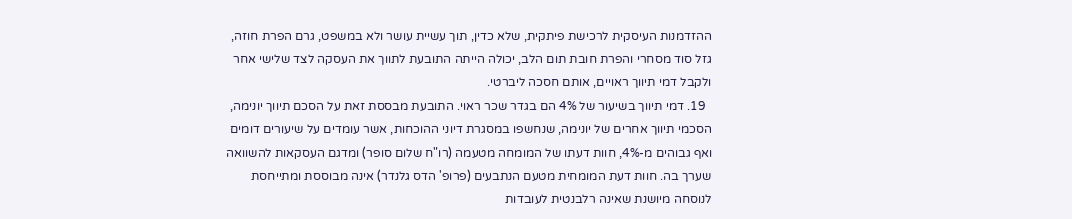ההזדמנות העיסקית לרכישת פיתקית, שלא כדין, תוך עשיית עושר ולא במשפט, גרם הפרת חוזה, גזל סוד מסחרי והפרת חובת תום הלב, יכולה הייתה התובעת לתווך את העסקה לצד שלישי אחר ולקבל דמי תיווך ראויים, אותם חסכה ליברטי.
  19. דמי תיווך בשיעור של 4% הם בגדר שכר ראוי. התובעת מבססת זאת על הסכם תיווך יונימה, הסכמי תיווך אחרים של יונימה, שנחשפו במסגרת דיוני ההוכחות, אשר עומדים על שיעורים דומים ואף גבוהים מ-4%, חוות דעתו של המומחה מטעמה (רו"ח שלום סופר) ומדגם העסקאות להשוואה שערך בה. חוות דעת המומחית מטעם הנתבעים (פרופ' הדס גלנדר) אינה מבוססת ומתייחסת לנוסחה מיושנת שאינה רלבנטית לעובדות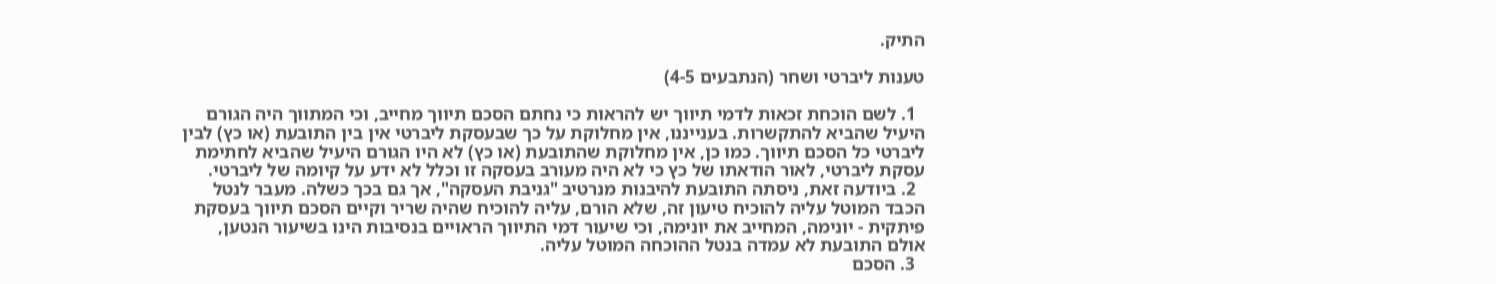התיק.

טענות ליברטי ושחר (הנתבעים 4-5)

  1. לשם הוכחת זכאות לדמי תיווך יש להראות כי נחתם הסכם תיווך מחייב, וכי המתווך היה הגורם היעיל שהביא להתקשרות. בענייננו, אין מחלוקת על כך שבעסקת ליברטי אין בין התובעת (או כץ) לבין ליברטי כל הסכם תיווך. כמו כן, אין מחלוקת שהתובעת (או כץ) לא היו הגורם היעיל שהביא לחתימת עסקת ליברטי, לאור הודאתו של כץ כי לא היה מעורב בעסקה זו וכלל לא ידע על קיומה של ליברטי.
  2. ביודעה זאת, ניסתה התובעת להיבנות מנרטיב "גניבת העסקה", אך גם בכך כשלה. מעבר לנטל הכבד המוטל עליה להוכיח טיעון זה, שלא הורם, עליה להוכיח שהיה שריר וקיים הסכם תיווך בעסקת פיתקית - יונימה, המחייב את יונימה, וכי שיעור דמי התיווך הראויים בנסיבות הינו בשיעור הנטען, אולם התובעת לא עמדה בנטל ההוכחה המוטל עליה.
  3. הסכם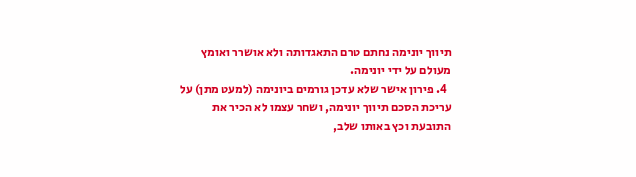תיווך יונימה נחתם טרם התאגדותה ולא אושרר ואומץ מעולם על ידי יונימה.
  4. פירון אישר שלא עדכן גורמים ביונימה (למעט מתן) על עריכת הסכם תיווך יונימה, ושחר עצמו לא הכיר את התובעת וכץ באותו שלב,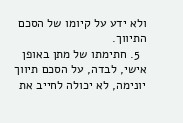ולא ידע על קיומו של הסכם התיווך.
  5. חתימתו של מתן באופן אישי, לבדה, על הסכם תיווך יונימה, לא יכולה לחייב את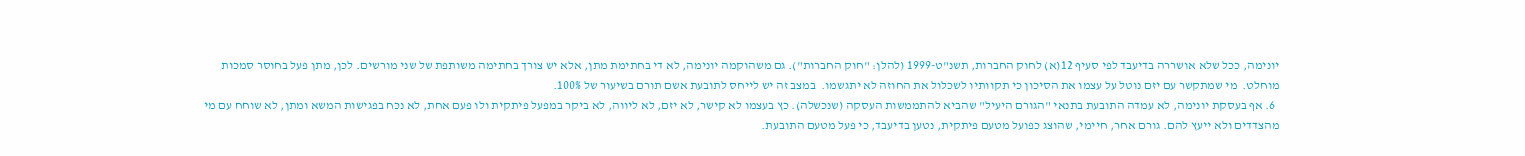יונימה, ככל שלא אושררה בדיעבד לפי סעיף 12(א) לחוק החברות, תשנ"ט-1999 (להלן: "חוק החברות"). גם משהוקמה יונימה, לא די בחתימת מתן, אלא יש צורך בחתימה משותפת של שני מורשים. לכן, מתן פעל בחוסר סמכות מוחלט.  מי שמתקשר עם יזם נוטל על עצמו את הסיכון כי תקוותיו לשכלול את החוזה לא יתגשמו.  במצב זה יש לייחס לתובעת אשם תורם בשיעור של 100%.
  6. אף בעסקת יונימה, לא עמדה התובעת בתנאי "הגורם היעיל" שהביא להתממשות העסקה (שנכשלה). כץ בעצמו לא קישר, לא יזם, לא ליווה, לא ביקר במפעל פיתקית ולו פעם אחת, לא נכח בפגישות המשא ומתן, לא שוחח עם מי מהצדדים ולא ייעץ להם. גורם אחר, חיימי, שהוצג כפועל מטעם פיתקית, נטען בדיעבד, כי פעל מטעם התובעת.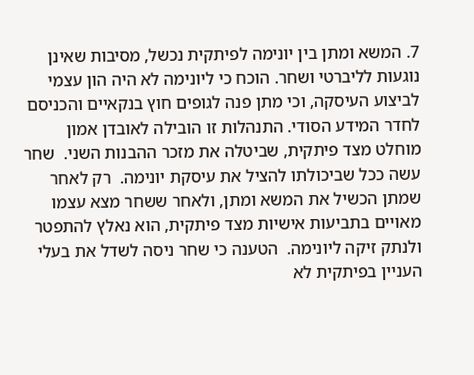7. המשא ומתן בין יונימה לפיתקית נכשל, מסיבות שאינן נוגעות לליברטי ושחר. הוכח כי ליונימה לא היה הון עצמי לביצוע העיסקה, וכי מתן פנה לגופים חוץ בנקאיים והכניסם לחדר המידע הסודי. התנהלות זו הובילה לאובדן אמון מוחלט מצד פיתקית, שביטלה את מזכר ההבנות השני.  שחר עשה ככל שביכולתו להציל את עיסקת יונימה.  רק לאחר שמתן הכשיל את המשא ומתן, ולאחר ששחר מצא עצמו מאויים בתביעות אישיות מצד פיתקית, הוא נאלץ להתפטר ולנתק זיקה ליונימה.  הטענה כי שחר ניסה לשדל את בעלי העניין בפיתקית לא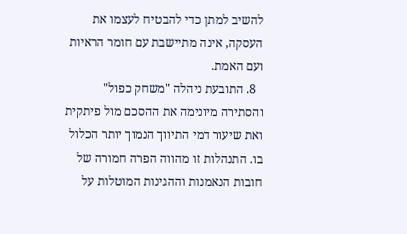להשיב למתן כדי להבטיח לעצמו את העסקה, אינה מתיישבת עם חומר הראיות ועם האמת.
  8. התובעת ניהלה "משחק כפול" והסתירה מיונימה את ההסכם מול פיתקית ואת שיעור דמי התיווך הנמוך יותר הכלול בו. התנהלות זו מהווה הפרה חמורה של חובות הנאמנות וההגינות המוטלות על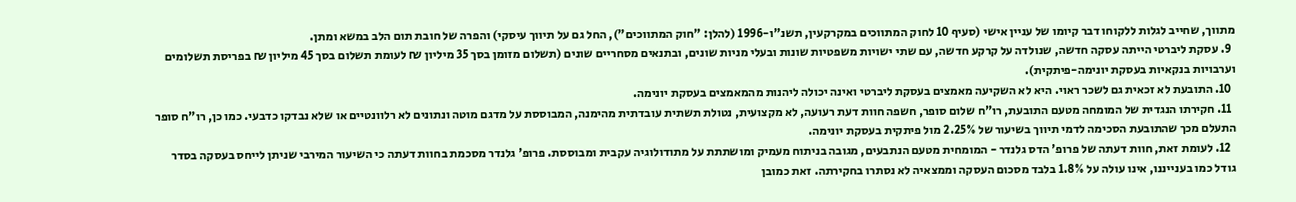מתווך, שחייב לגלות ללקוחו דבר קיומו של עניין אישי (סעיף 10 לחוק המתווכים במקרקעין, תשנ"ו-1996 (להלן: "חוק המתווכים"), החל גם על תיווך עיסקי) והפרה של חובת תום הלב במשא ומתן.
  9. עסקת ליברטי הייתה עסקה חדשה, שנולדה על קרקע חדשה, עם שתי ישויות משפטיות שונות ובעלי מניות שונים, ובתנאים מסחריים שונים (תשלום מזומן בסך 35 מיליון ₪ לעומת תשלום בסך 45 מיליון ₪ בפריסת תשלומים וערבויות בנקאיות בעסקת יונימה-פיתקית).
  10. התובעת לא זכאית גם לשכר ראוי. היא לא השקיעה מאמצים בעסקת ליברטי ואינה יכולה ליהנות מהמאמצים בעסקת יונימה.
  11. חקירתו הנגדית של המומחה מטעם התובעת, רו"ח שלום סופר, חשפה חוות דעת רעועה, לא מקצועית, נטולת תשתית עובדתית מהימנה, המבוססת על מדגם מוטה ונתונים לא רלוונטיים או שלא נבדקו כדבעי. כמו כן, רו"ח סופר התעלם מכך שהתובעת הסכימה לדמי תיווך בשיעור של 2.25% מול פיתקית בעסקת יונימה.
  12. לעומת זאת, חוות דעתה של פרופ' הדס גלנדר - המומחית מטעם הנתבעים, מגובה בניתוח מעמיק ומושתתת על מתודולוגיה עקבית ומבוססת. פרופ' גלנדר מסכמת בחוות דעתה כי השיעור המירבי שניתן לייחס בעסקה בסדר גודל כמו בענייננו, אינו עולה על 1.8% בלבד מסכום העסקה וממצאיה לא נסתרו בחקירתה. זאת כמובן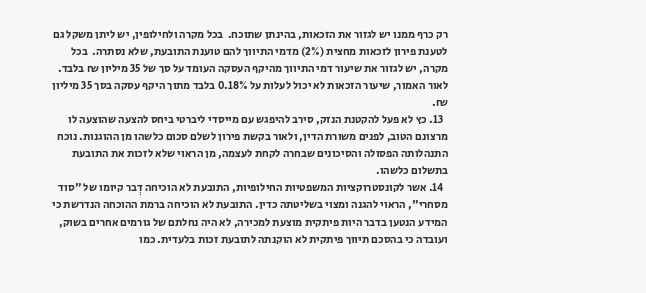רק כרף ממנו יש לגזור את הזכאות, בהינתן שתוכח.  בכל מקרה ולחילופין, יש ליתן משקל גם לטענת פירון לזכאות מחצית (2%) מדמי התיווך להם טוענת התובעת, שלא נסתרה.  בכל מקרה, יש לגזור את שיעור דמי התיווך מהיקף העסקה העומד על סך של 35 מיליון ₪ בלבד.  לאור האמור, שיעור הזכאות לא יכול לעלות על 0.18% בלבד מתוך היקף עסקה בסך 35 מיליון ₪.
  13. כץ לא פעל להקטנת הנזק, סירב להיפגש עם מייסדי ליברטי ביחס להצעה שהוצעה לו מרצונם הטוב, לפנים משורת הדין, ולאור בקשת פירון לשלם סכום כלשהו מן ההוגנות. נוכח התנהלותה הפסולה והסיכונים שבחרה לקחת לעצמה, מן הראוי שלא לזכות את התובעת בתשלום כלשהו.
  14. אשר לקונסטרוקציות המשפטיות החילופיות, התובעת לא הוכיחה דְבר קיומו של "סוד מסחרי", הראוי להגנה ומצוי בשליטתה כדין. התובעת לא הוכיחה ברמת ההוכחה הנדרשת כי המידע הנטען בדבר היות פיתקית מוצעת למכירה, לא היה נחלתם של גורמים אחרים בשוק, ועובדה כי בהסכם תיווך פיתקית לא הוקנתה לתובעת זכות בלעדית. כמו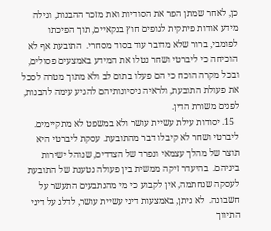כן, לאחר שמתן הפר את הסודיות ואת מזכר ההבנות, וגילה מידע אודות פיתקית לגופים חוץ בנקאיים, תוך הפיכתו לפומבי, ברור שלא מדובר עוד בסוד מסחרי.  התובעת אף לא הוכיחה כי ליברטי ושחר נטלו את המידע באמצעים פסולים, ובכל מקרה הוכח כי הם פעלו בתום לב ולא מתוך מטרה לסכל את פעולת התובעת, ולראיה ניסיונותיהם להגיע עימה להבנות, לפנים משורת הדין.
  15. יסודות עילת עשיית עושר ולא במשפט לא מתקיימים. ליברטי ושחר לא קיבלו דבר מהתובעת. עסקת ליברטי היא תוצר של מהלך עצמאי ונפרד של הצדדים, שנוהל ישירות ביניהם.  בהיעדר זיקה ממשית בין פעולה נטענת של התובעת לעסקה שנחתמה, אין לקבוע כי מי מהנתבעים התעשר על חשבונה.  לא ניתן, באמצעות דיני עשיית עושר, לדלג על דיני התיווך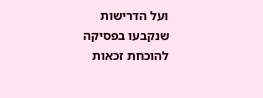ועל הדרישות שנקבעו בפסיקה להוכחת זכאות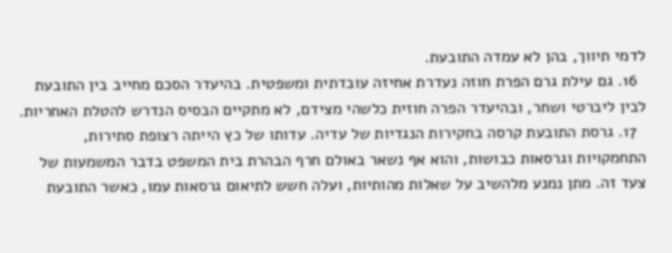לדמי תיווך, בהן לא עמדה התובעת.
  16. גם עילת גרם הפרת חוזה נעדרת אחיזה עובדתית ומשפטית. בהיעדר הסכם מחייב בין התובעת לבין ליברטי ושחר, ובהיעדר הפרה חוזית כלשהי מצידם, לא מתקיים הבסיס הנדרש להטלת האחריות.
  17. גרסת התובעת קרסה בחקירות הנגדיות של עדיה. עדותו של כץ הייתה רצופת סתירות, התחמקויות וגרסאות כבושות, והוא אף נשאר באולם חרף הבהרת בית המשפט בדבר המשמעות של צעד זה. מתן נמנע מלהשיב על שאלות מהותיות, ועלה חשש לתיאום גרסאות עמו, כאשר התובעת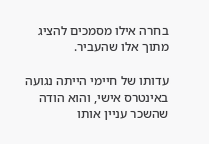בחרה אילו מסמכים להציג מתוך אלו שהעביר.

עדותו של חיימי הייתה נגועה באינטרס אישי, והוא הודה שהשכר עניין אותו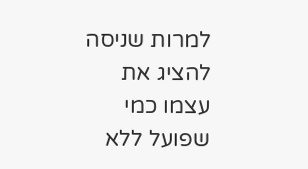למרות שניסה להציג את עצמו כמי שפועל ללא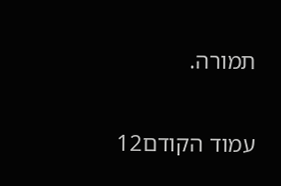תמורה.

עמוד הקודם12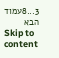3...8עמוד הבא
Skip to content